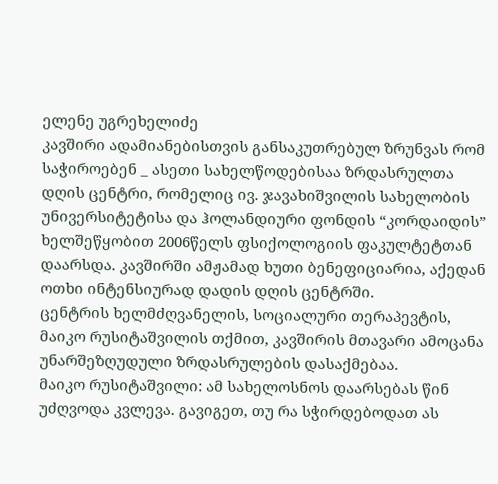ელენე უგრეხელიძე
კავშირი ადამიანებისთვის განსაკუთრებულ ზრუნვას რომ საჭიროებენ _ ასეთი სახელწოდებისაა ზრდასრულთა დღის ცენტრი, რომელიც ივ. ჯავახიშვილის სახელობის უნივერსიტეტისა და ჰოლანდიური ფონდის “კორდაიდის” ხელშეწყობით 2006წელს ფსიქოლოგიის ფაკულტეტთან დაარსდა. კავშირში ამჟამად ხუთი ბენეფიციარია, აქედან ოთხი ინტენსიურად დადის დღის ცენტრში.
ცენტრის ხელმძღვანელის, სოციალური თერაპევტის, მაიკო რუსიტაშვილის თქმით, კავშირის მთავარი ამოცანა უნარშეზღუდული ზრდასრულების დასაქმებაა.
მაიკო რუსიტაშვილი: ამ სახელოსნოს დაარსებას წინ უძღვოდა კვლევა. გავიგეთ, თუ რა სჭირდებოდათ ას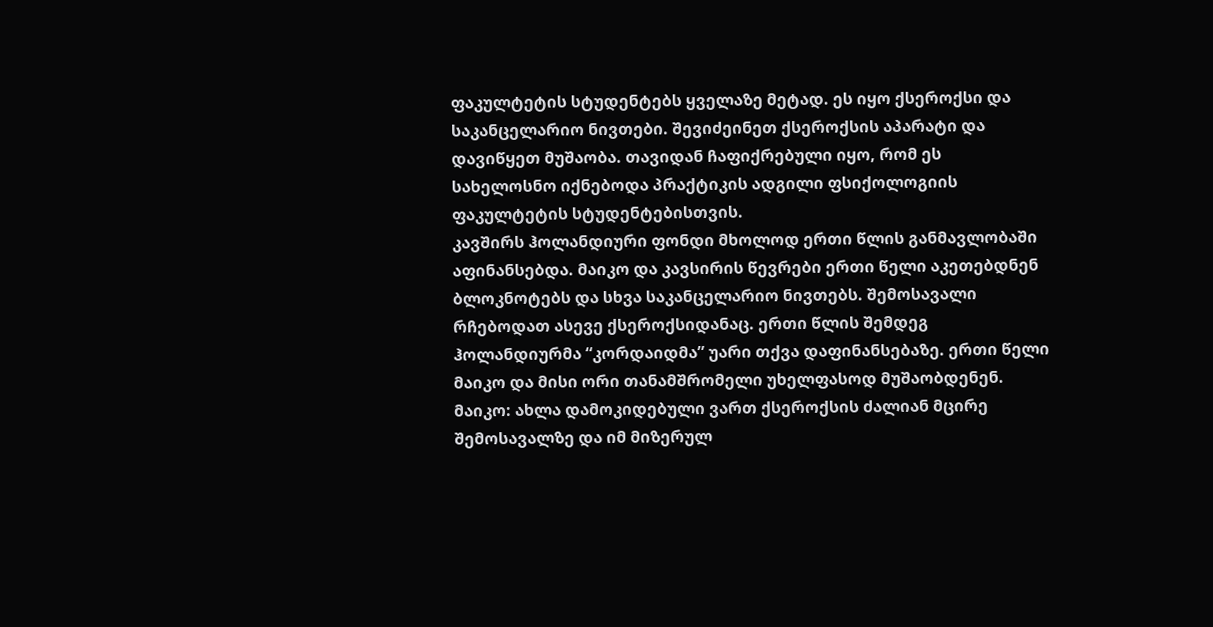ფაკულტეტის სტუდენტებს ყველაზე მეტად. ეს იყო ქსეროქსი და საკანცელარიო ნივთები. შევიძეინეთ ქსეროქსის აპარატი და დავიწყეთ მუშაობა. თავიდან ჩაფიქრებული იყო, რომ ეს სახელოსნო იქნებოდა პრაქტიკის ადგილი ფსიქოლოგიის ფაკულტეტის სტუდენტებისთვის.
კავშირს ჰოლანდიური ფონდი მხოლოდ ერთი წლის განმავლობაში აფინანსებდა. მაიკო და კავსირის წევრები ერთი წელი აკეთებდნენ ბლოკნოტებს და სხვა საკანცელარიო ნივთებს. შემოსავალი რჩებოდათ ასევე ქსეროქსიდანაც. ერთი წლის შემდეგ ჰოლანდიურმა “კორდაიდმა” უარი თქვა დაფინანსებაზე. ერთი წელი მაიკო და მისი ორი თანამშრომელი უხელფასოდ მუშაობდენენ.
მაიკო: ახლა დამოკიდებული ვართ ქსეროქსის ძალიან მცირე შემოსავალზე და იმ მიზერულ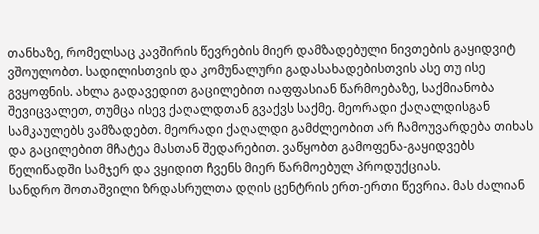თანხაზე, რომელსაც კავშირის წევრების მიერ დამზადებული ნივთების გაყიდვიტ ვშოულობთ. სადილისთვის და კომუნალური გადასახადებისთვის ასე თუ ისე გვყოფნის. ახლა გადავედით გაცილებით იაფფასიან წარმოებაზე, საქმიანობა შევიცვალეთ, თუმცა ისევ ქაღალდთან გვაქვს საქმე. მეორადი ქაღალდისგან სამკაულებს ვამზადებთ. მეორადი ქაღალდი გამძლეობით არ ჩამოუვარდება თიხას და გაცილებით მჩატეა მასთან შედარებით. ვაწყობთ გამოფენა-გაყიდვებს წელიწადში სამჯერ და ვყიდით ჩვენს მიერ წარმოებულ პროდუქციას.
სანდრო შოთაშვილი ზრდასრულთა დღის ცენტრის ერთ-ერთი წევრია. მას ძალიან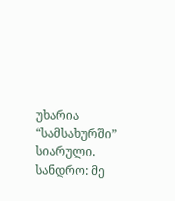უხარია “სამსახურში” სიარული.
სანდრო: მე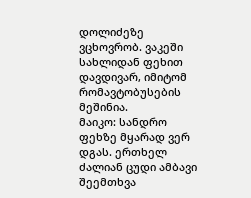დოლიძეზე ვცხოვრობ. ვაკეში სახლიდან ფეხით დავდივარ, იმიტომ რომავტობუსების მეშინია.
მაიკო: სანდრო ფეხზე მყარად ვერ დგას. ერთხელ ძალიან ცუდი ამბავი შეემთხვა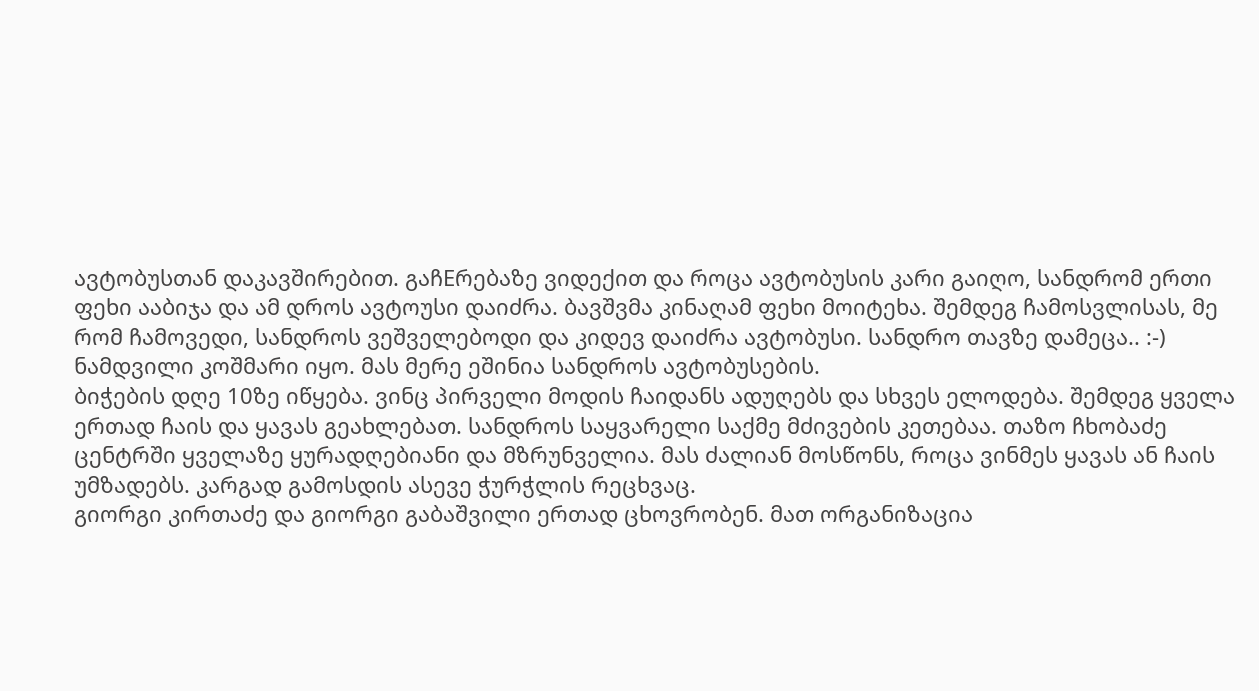ავტობუსთან დაკავშირებით. გაჩEრებაზე ვიდექით და როცა ავტობუსის კარი გაიღო, სანდრომ ერთი ფეხი ააბიჯა და ამ დროს ავტოუსი დაიძრა. ბავშვმა კინაღამ ფეხი მოიტეხა. შემდეგ ჩამოსვლისას, მე რომ ჩამოვედი, სანდროს ვეშველებოდი და კიდევ დაიძრა ავტობუსი. სანდრო თავზე დამეცა.. :-) ნამდვილი კოშმარი იყო. მას მერე ეშინია სანდროს ავტობუსების.
ბიჭების დღე 10ზე იწყება. ვინც პირველი მოდის ჩაიდანს ადუღებს და სხვეს ელოდება. შემდეგ ყველა ერთად ჩაის და ყავას გეახლებათ. სანდროს საყვარელი საქმე მძივების კეთებაა. თაზო ჩხობაძე ცენტრში ყველაზე ყურადღებიანი და მზრუნველია. მას ძალიან მოსწონს, როცა ვინმეს ყავას ან ჩაის უმზადებს. კარგად გამოსდის ასევე ჭურჭლის რეცხვაც.
გიორგი კირთაძე და გიორგი გაბაშვილი ერთად ცხოვრობენ. მათ ორგანიზაცია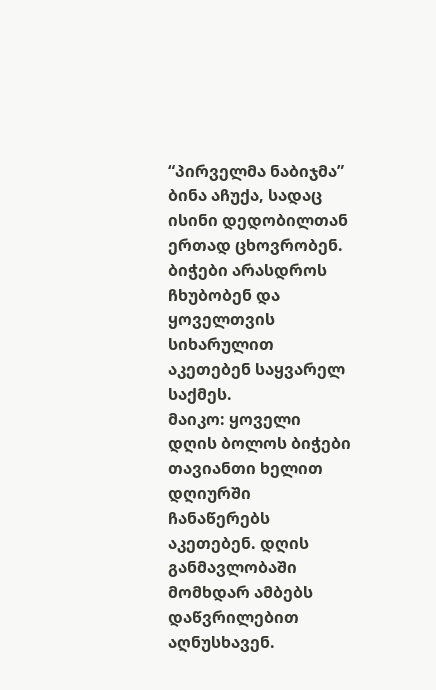“პირველმა ნაბიჯმა” ბინა აჩუქა, სადაც ისინი დედობილთან ერთად ცხოვრობენ. ბიჭები არასდროს ჩხუბობენ და ყოველთვის სიხარულით აკეთებენ საყვარელ საქმეს.
მაიკო: ყოველი დღის ბოლოს ბიჭები თავიანთი ხელით დღიურში ჩანაწერებს აკეთებენ. დღის განმავლობაში მომხდარ ამბებს დაწვრილებით აღნუსხავენ.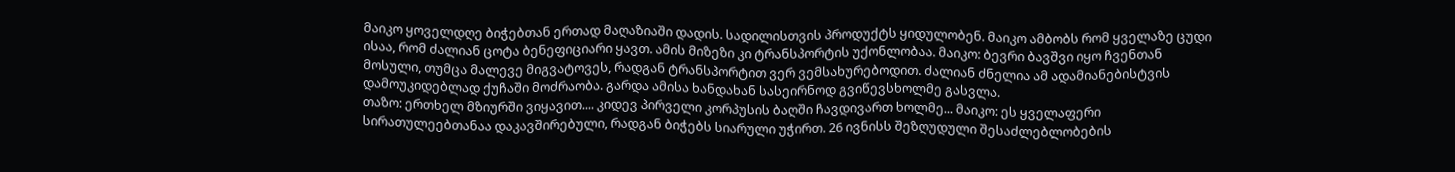მაიკო ყოველდღე ბიჭებთან ერთად მაღაზიაში დადის. სადილისთვის პროდუქტს ყიდულობენ. მაიკო ამბობს რომ ყველაზე ცუდი ისაა, რომ ძალიან ცოტა ბენეფიციარი ყავთ. ამის მიზეზი კი ტრანსპორტის უქონლობაა. მაიკო: ბევრი ბავშვი იყო ჩვენთან მოსული, თუმცა მალევე მიგვატოვეს, რადგან ტრანსპორტით ვერ ვემსახურებოდით. ძალიან ძნელია ამ ადამიანებისტვის დამოუკიდებლად ქუჩაში მოძრაობა. გარდა ამისა ხანდახან სასეირნოდ გვიწევსხოლმე გასვლა.
თაზო: ერთხელ მზიურში ვიყავით.... კიდევ პირველი კორპუსის ბაღში ჩავდივართ ხოლმე... მაიკო: ეს ყველაფერი სირათულეებთანაა დაკავშირებული, რადგან ბიჭებს სიარული უჭირთ. 26 ივნისს შეზღუდული შესაძლებლობების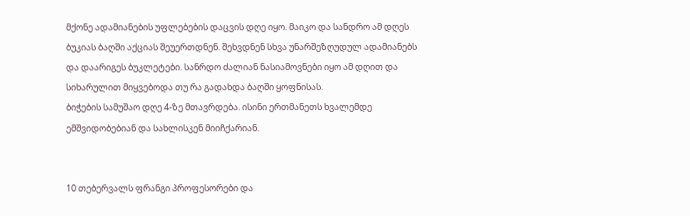მქონე ადამიანების უფლებების დაცვის დღე იყო. მაიკო და სანდრო ამ დღეს ბუკიას ბაღში აქციას შეუერთდნენ. შეხვდნენ სხვა უნარშეზღუდულ ადამიანებს და დაარიგეს ბუკლეტები. სანრდო ძალიან ნასიამოვნები იყო ამ დღით და სიხარულით მიყვებოდა თუ რა გადახდა ბაღში ყოფნისას.
ბიჭების სამუშაო დღე 4-ზე მთავრდება. ისინი ერთმანეთს ხვალემდე ემშვიდობებიან და სახლისკენ მიიჩქარიან.


10 თებერვალს ფრანგი პროფესორები და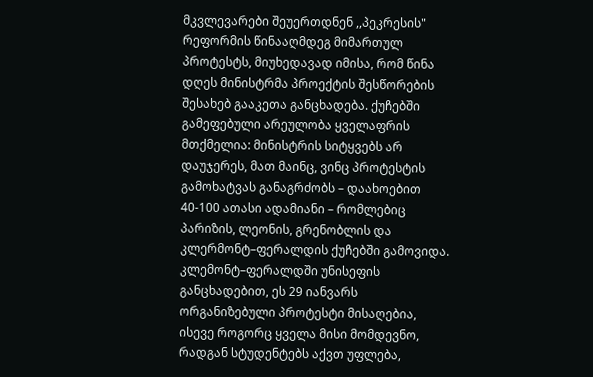მკვლევარები შეუერთდნენ ,,პეკრესის" რეფორმის წინააღმდეგ მიმართულ პროტესტს, მიუხედავად იმისა, რომ წინა დღეს მინისტრმა პროექტის შესწორების შესახებ გააკეთა განცხადება. ქუჩებში გამეფებული არეულობა ყველაფრის მთქმელია: მინისტრის სიტყვებს არ დაუჯერეს, მათ მაინც, ვინც პროტესტის გამოხატვას განაგრძობს – დაახოებით 40-100 ათასი ადამიანი – რომლებიც პარიზის, ლეონის, გრენობლის და კლერმონტ–ფერალდის ქუჩებში გამოვიდა. კლემონტ–ფერალდში უნისეფის განცხადებით, ეს 29 იანვარს ორგანიზებული პროტესტი მისაღებია, ისევე როგორც ყველა მისი მომდევნო, რადგან სტუდენტებს აქვთ უფლება,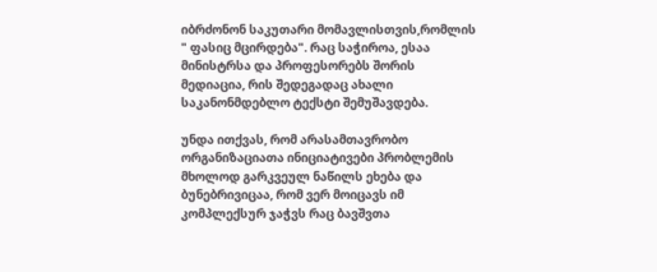იბრძონონ საკუთარი მომავლისთვის,რომლის " ფასიც მცირდება". რაც საჭიროა, ესაა მინისტრსა და პროფესორებს შორის მედიაცია, რის შედეგადაც ახალი საკანონმდებლო ტექსტი შემუშავდება.

უნდა ითქვას, რომ არასამთავრობო ორგანიზაციათა ინიციატივები პრობლემის მხოლოდ გარკვეულ ნაწილს ეხება და ბუნებრივიცაა, რომ ვერ მოიცავს იმ კომპლექსურ ჯაჭვს რაც ბავშვთა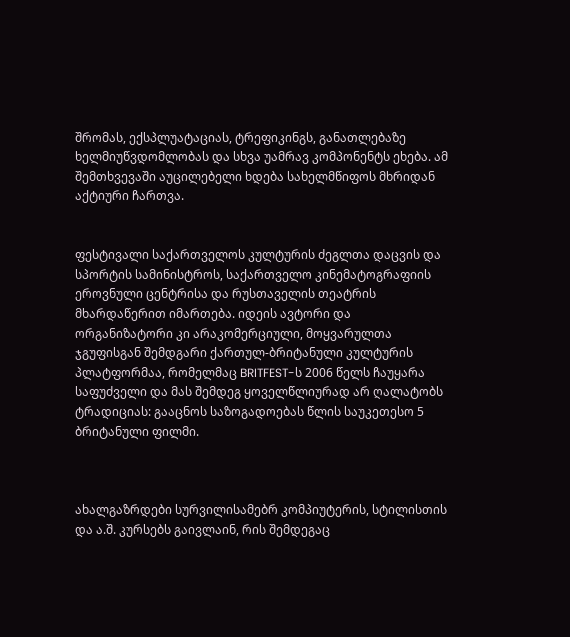შრომას, ექსპლუატაციას, ტრეფიკინგს, განათლებაზე ხელმიუწვდომლობას და სხვა უამრავ კომპონენტს ეხება. ამ შემთხვევაში აუცილებელი ხდება სახელმწიფოს მხრიდან აქტიური ჩართვა.


ფესტივალი საქართველოს კულტურის ძეგლთა დაცვის და სპორტის სამინისტროს, საქართველო კინემატოგრაფიის ეროვნული ცენტრისა და რუსთაველის თეატრის მხარდაწერით იმართება. იდეის ავტორი და ორგანიზატორი კი არაკომერციული, მოყვარულთა ჯგუფისგან შემდგარი ქართულ-ბრიტანული კულტურის პლატფორმაა, რომელმაც BRITFEST-ს 2006 წელს ჩაუყარა საფუძველი და მას შემდეგ ყოველწლიურად არ ღალატობს ტრადიციას: გააცნოს საზოგადოებას წლის საუკეთესო 5 ბრიტანული ფილმი.



ახალგაზრდები სურვილისამებრ კომპიუტერის, სტილისთის და ა.შ. კურსებს გაივლაინ, რის შემდეგაც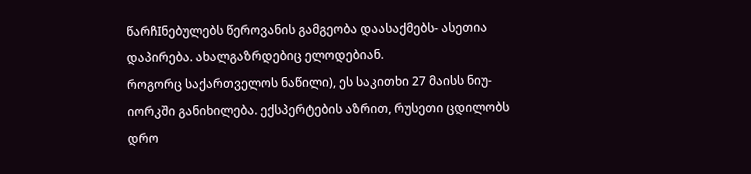წარჩIნებულებს წეროვანის გამგეობა დაასაქმებს- ასეთია დაპირება. ახალგაზრდებიც ელოდებიან.
როგორც საქართველოს ნაწილი), ეს საკითხი 27 მაისს ნიუ-იორკში განიხილება. ექსპერტების აზრით, რუსეთი ცდილობს დრო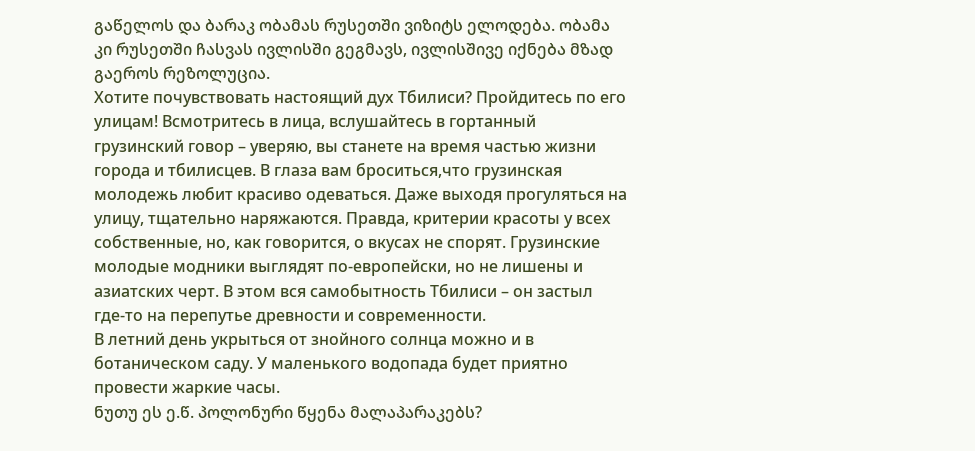გაწელოს და ბარაკ ობამას რუსეთში ვიზიტს ელოდება. ობამა კი რუსეთში ჩასვას ივლისში გეგმავს, ივლისშივე იქნება მზად გაეროს რეზოლუცია.
Хотите почувствовать настоящий дух Тбилиси? Пройдитесь по его улицам! Всмотритесь в лица, вслушайтесь в гортанный грузинский говор – уверяю, вы станете на время частью жизни города и тбилисцев. В глаза вам броситься,что грузинская молодежь любит красиво одеваться. Даже выходя прогуляться на улицу, тщательно наряжаются. Правда, критерии красоты у всех собственные, но, как говорится, о вкусах не спорят. Грузинские молодые модники выглядят по-европейски, но не лишены и азиатских черт. В этом вся самобытность Тбилиси – он застыл где-то на перепутье древности и современности.
В летний день укрыться от знойного солнца можно и в ботаническом саду. У маленького водопада будет приятно провести жаркие часы.
ნუთუ ეს ე.წ. პოლონური წყენა მალაპარაკებს?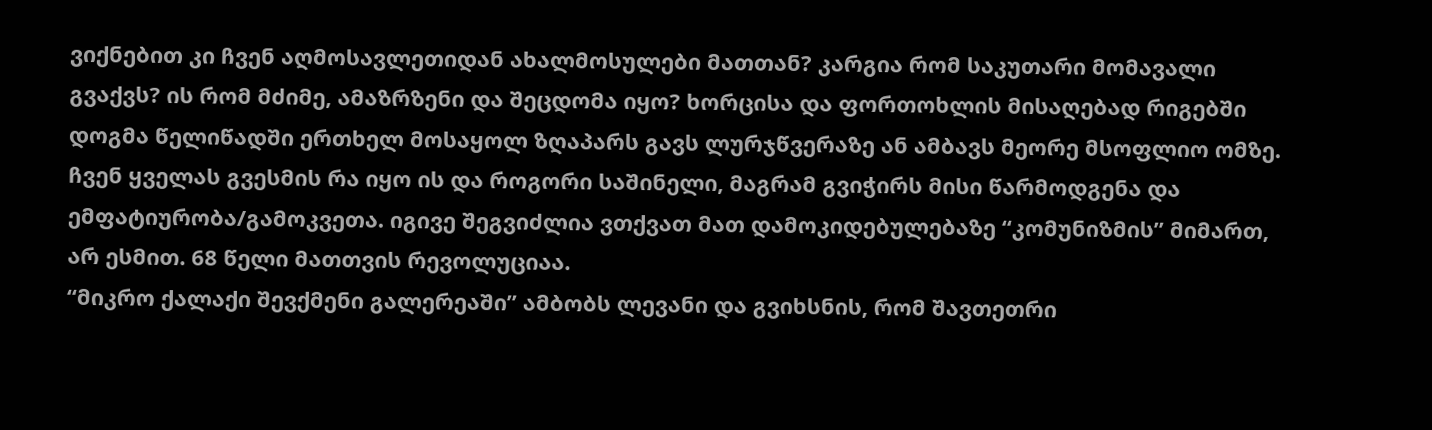ვიქნებით კი ჩვენ აღმოსავლეთიდან ახალმოსულები მათთან? კარგია რომ საკუთარი მომავალი გვაქვს? ის რომ მძიმე, ამაზრზენი და შეცდომა იყო? ხორცისა და ფორთოხლის მისაღებად რიგებში დოგმა წელიწადში ერთხელ მოსაყოლ ზღაპარს გავს ლურჯწვერაზე ან ამბავს მეორე მსოფლიო ომზე. ჩვენ ყველას გვესმის რა იყო ის და როგორი საშინელი, მაგრამ გვიჭირს მისი წარმოდგენა და ემფატიურობა/გამოკვეთა. იგივე შეგვიძლია ვთქვათ მათ დამოკიდებულებაზე “კომუნიზმის” მიმართ, არ ესმით. 68 წელი მათთვის რევოლუციაა.
“მიკრო ქალაქი შევქმენი გალერეაში” ამბობს ლევანი და გვიხსნის, რომ შავთეთრი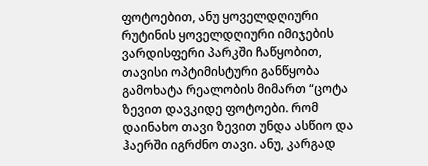ფოტოებით, ანუ ყოველდღიური რუტინის ყოველდღიური იმიჯების ვარდისფერი პარკში ჩაწყობით, თავისი ოპტიმისტური განწყობა გამოხატა რეალობის მიმართ “ცოტა ზევით დავკიდე ფოტოები. რომ დაინახო თავი ზევით უნდა ასწიო და ჰაერში იგრძნო თავი. ანუ, კარგად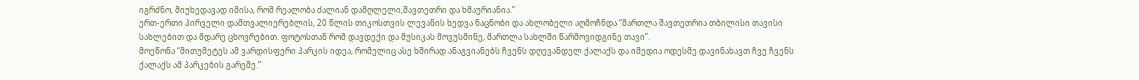იგრძნო, მიუხედავად იმისა, რომ რეალობა ძალიან დამღლელი,შავთეთრი და ხმაურიანია.”
ერთ-ერთი პირველი დამთვალიერებლის, 20 წლის თიკოსთვის ლევანის ხედვა ნაცნობი და ახლობელი აღმოჩნდა “მართლა შავთეთრია თბილისი თავისი სახლებით და მდარე ცხოვრებით. ფოტოსთან რომ დავდექი და მუსიკას მოვუსმინე, მართლა სახლში წარმოვიდგინე თავი”.
მოეწონა “მითუმეტეს ამ ვარდისფერი პარკის იდეა, რომელიც ასე ხშირად ანაგვიანებს ჩვენს დღევანდელ ქალაქს და იმედია ოდესმე დავინახავთ ჩვე ჩვენს ქალაქს ამ პარკების გარეშე.”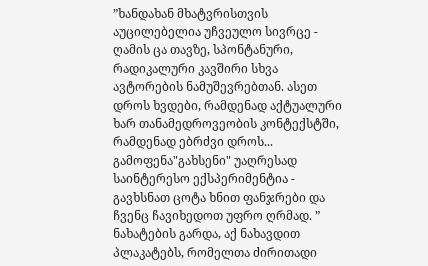”ხანდახან მხატვრისთვის აუცილებელია უჩვეულო სივრცე - ღამის ცა თავზე, სპონტანური, რადიკალური კავშირი სხვა ავტორების ნამუშევრებთან. ასეთ დროს ხვდები, რამდენად აქტუალური ხარ თანამედროვეობის კონტექსტში, რამდენად ებრძვი დროს... გამოფენა"გახსენი" უაღრესად საინტერესო ექსპერიმენტია - გავხსნათ ცოტა ხნით ფანჯრები და ჩვენც ჩავიხედოთ უფრო ღრმად. ”
ნახატების გარდა, აქ ნახავდით პლაკატებს, რომელთა ძირითადი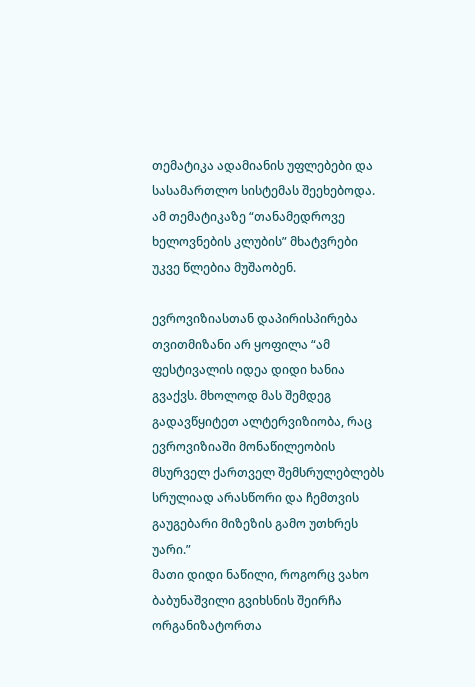თემატიკა ადამიანის უფლებები და სასამართლო სისტემას შეეხებოდა. ამ თემატიკაზე “თანამედროვე ხელოვნების კლუბის” მხატვრები უკვე წლებია მუშაობენ.

ევროვიზიასთან დაპირისპირება თვითმიზანი არ ყოფილა “ამ ფესტივალის იდეა დიდი ხანია გვაქვს. მხოლოდ მას შემდეგ გადავწყიტეთ ალტერვიზიობა, რაც ევროვიზიაში მონაწილეობის მსურველ ქართველ შემსრულებლებს სრულიად არასწორი და ჩემთვის გაუგებარი მიზეზის გამო უთხრეს უარი.”
მათი დიდი ნაწილი, როგორც ვახო ბაბუნაშვილი გვიხსნის შეირჩა ორგანიზატორთა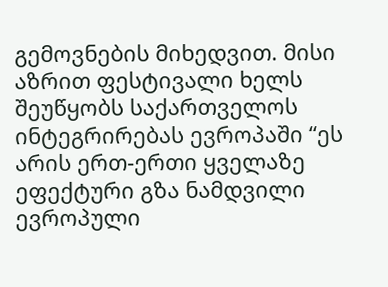გემოვნების მიხედვით. მისი აზრით ფესტივალი ხელს შეუწყობს საქართველოს ინტეგრირებას ევროპაში “ეს არის ერთ-ერთი ყველაზე ეფექტური გზა ნამდვილი ევროპული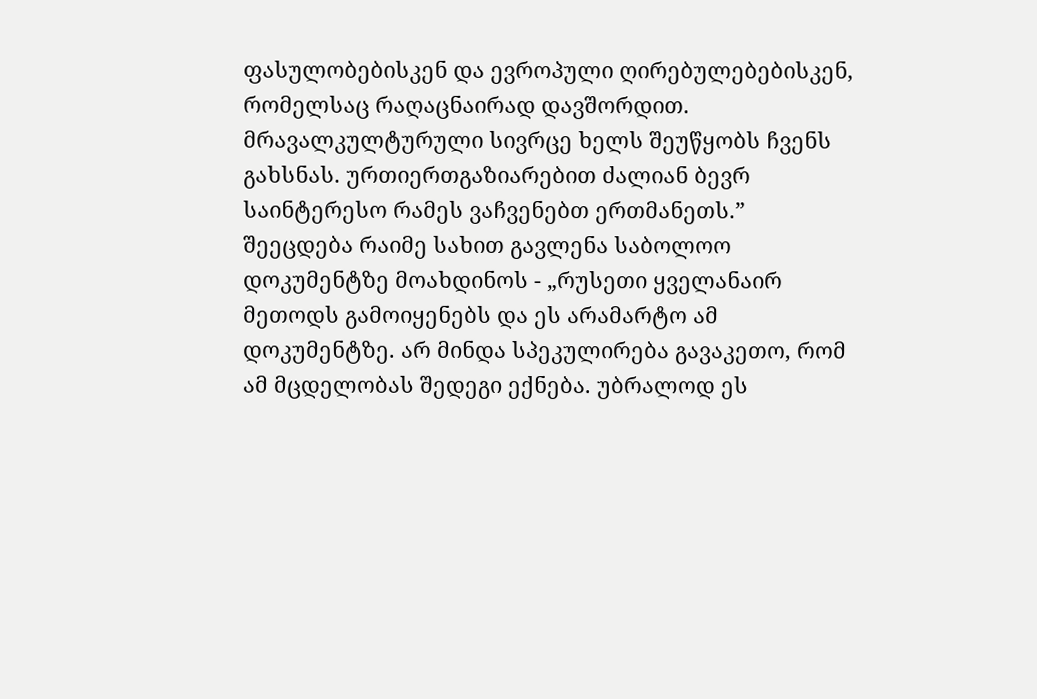ფასულობებისკენ და ევროპული ღირებულებებისკენ, რომელსაც რაღაცნაირად დავშორდით. მრავალკულტურული სივრცე ხელს შეუწყობს ჩვენს გახსნას. ურთიერთგაზიარებით ძალიან ბევრ საინტერესო რამეს ვაჩვენებთ ერთმანეთს.”
შეეცდება რაიმე სახით გავლენა საბოლოო დოკუმენტზე მოახდინოს - „რუსეთი ყველანაირ მეთოდს გამოიყენებს და ეს არამარტო ამ დოკუმენტზე. არ მინდა სპეკულირება გავაკეთო, რომ ამ მცდელობას შედეგი ექნება. უბრალოდ ეს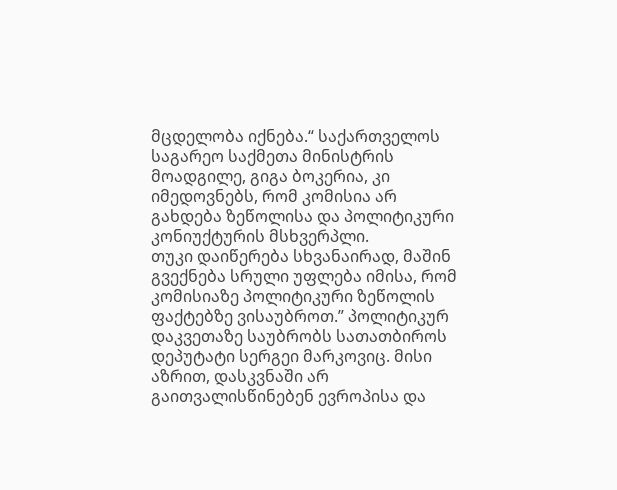მცდელობა იქნება.“ საქართველოს საგარეო საქმეთა მინისტრის მოადგილე, გიგა ბოკერია, კი იმედოვნებს, რომ კომისია არ გახდება ზეწოლისა და პოლიტიკური კონიუქტურის მსხვერპლი.
თუკი დაიწერება სხვანაირად, მაშინ გვექნება სრული უფლება იმისა, რომ კომისიაზე პოლიტიკური ზეწოლის ფაქტებზე ვისაუბროთ.” პოლიტიკურ დაკვეთაზე საუბრობს სათათბიროს დეპუტატი სერგეი მარკოვიც. მისი აზრით, დასკვნაში არ გაითვალისწინებენ ევროპისა და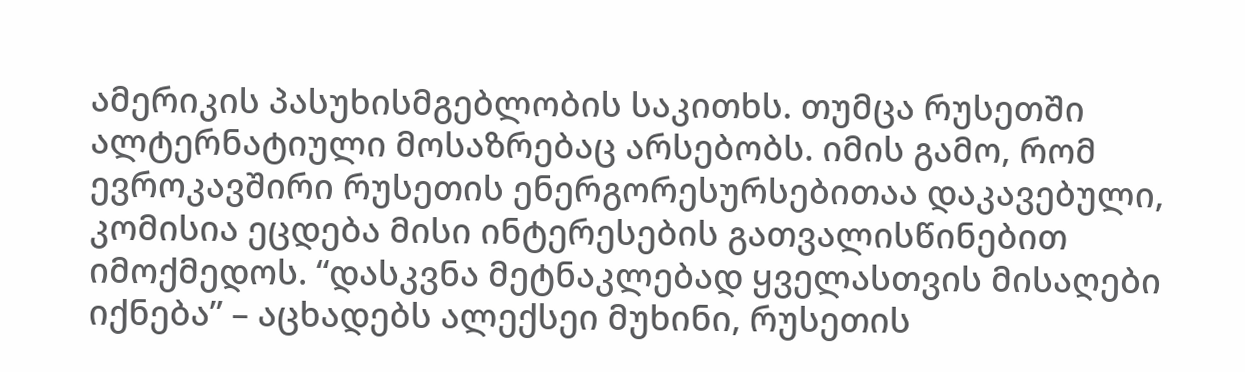ამერიკის პასუხისმგებლობის საკითხს. თუმცა რუსეთში ალტერნატიული მოსაზრებაც არსებობს. იმის გამო, რომ ევროკავშირი რუსეთის ენერგორესურსებითაა დაკავებული, კომისია ეცდება მისი ინტერესების გათვალისწინებით იმოქმედოს. “დასკვნა მეტნაკლებად ყველასთვის მისაღები იქნება” – აცხადებს ალექსეი მუხინი, რუსეთის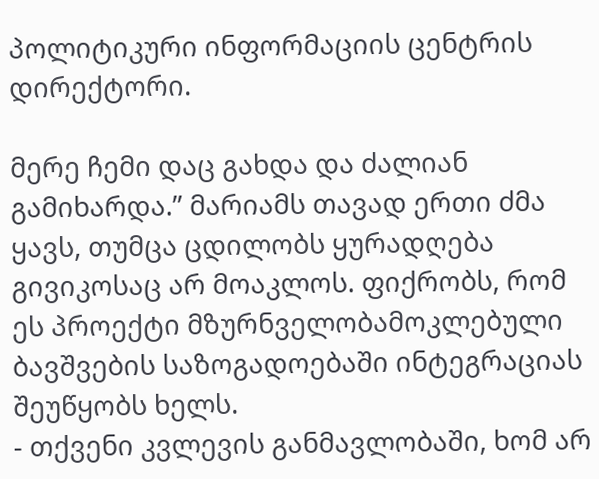პოლიტიკური ინფორმაციის ცენტრის დირექტორი.

მერე ჩემი დაც გახდა და ძალიან გამიხარდა.” მარიამს თავად ერთი ძმა ყავს, თუმცა ცდილობს ყურადღება გივიკოსაც არ მოაკლოს. ფიქრობს, რომ ეს პროექტი მზურნველობამოკლებული ბავშვების საზოგადოებაში ინტეგრაციას შეუწყობს ხელს.
- თქვენი კვლევის განმავლობაში, ხომ არ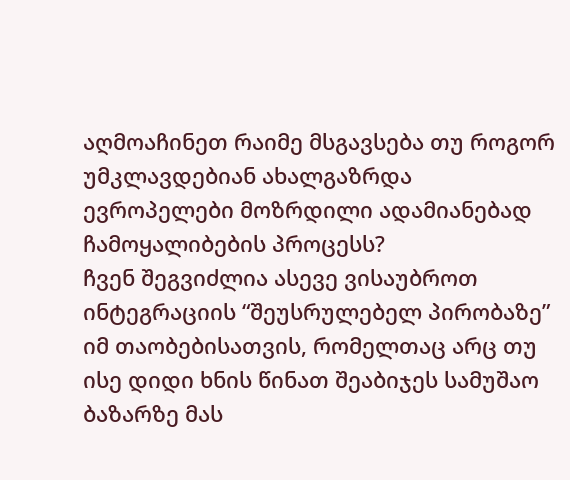აღმოაჩინეთ რაიმე მსგავსება თუ როგორ უმკლავდებიან ახალგაზრდა ევროპელები მოზრდილი ადამიანებად ჩამოყალიბების პროცესს?
ჩვენ შეგვიძლია ასევე ვისაუბროთ ინტეგრაციის “შეუსრულებელ პირობაზე” იმ თაობებისათვის, რომელთაც არც თუ ისე დიდი ხნის წინათ შეაბიჯეს სამუშაო ბაზარზე მას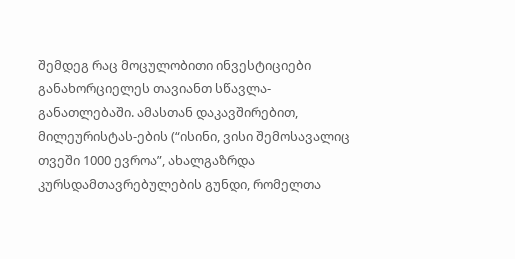შემდეგ რაც მოცულობითი ინვესტიციები განახორციელეს თავიანთ სწავლა-განათლებაში. ამასთან დაკავშირებით, მილეურისტას-ების (“ისინი, ვისი შემოსავალიც თვეში 1000 ევროა”, ახალგაზრდა კურსდამთავრებულების გუნდი, რომელთა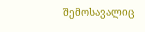შემოსავალიც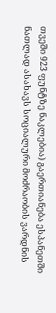თვეში 923 ფუნტზე ნაკლებია) გაერთიანება ესპანეთში ნათლად ასახავს სოციალური მოძრაობის ვარდნის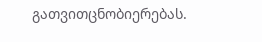გათვითცნობიერებას.